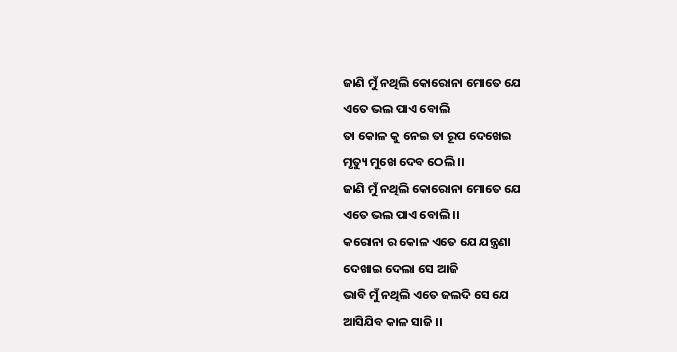ଜାଣି ମୁଁ ନଥିଲି କୋରୋନା ମୋତେ ଯେ
ଏତେ ଭଲ ପାଏ ବୋଲି
ତା କୋଳ କୁ ନେଇ ତା ରୂପ ଦେଖେଇ
ମୃତ୍ୟୁ ମୁଖେ ଦେବ ଠେଲି ।।
ଜାଣି ମୁଁ ନଥିଲି କୋରୋନା ମୋତେ ଯେ
ଏତେ ଭଲ ପାଏ ବୋଲି ।।
କରୋନା ର କୋଳ ଏତେ ଯେ ଯନ୍ତ୍ରଣା
ଦେଖାଇ ଦେଲା ସେ ଆଜି
ଭାବି ମୁଁ ନଥିଲି ଏତେ ଜଲଦି ସେ ଯେ
ଆସିଯିବ କାଳ ସାଜି ।।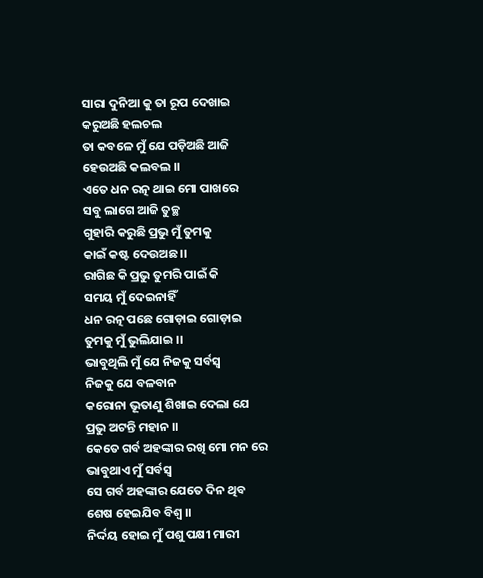ସାରା ଦୁନିଆ କୁ ତା ରୂପ ଦେଖାଇ
କରୁଅଛି ହଲଚଲ
ତା କବଳେ ମୁଁ ଯେ ପଡ଼ିଅଛି ଆଜି
ହେଉଅଛି କଲବଲ ।।
ଏତେ ଧନ ରତ୍ନ ଥାଇ ମୋ ପାଖରେ
ସବୁ ଲାଗେ ଆଜି ତୁଚ୍ଛ
ଗୁହାରି କରୁଛି ପ୍ରଭୁ ମୁଁ ତୁମକୁ
କାଇଁ କଷ୍ଟ ଦେଉଅଛ ।।
ରାଗିଛ କି ପ୍ରଭୁ ତୁମରି ପାଇଁ କି
ସମୟ ମୁଁ ଦେଇନାହିଁ
ଧନ ରତ୍ନ ପଛେ ଗୋଡ଼ାଇ ଗୋଡ଼ାଇ
ତୁମକୁ ମୁଁ ଭୁଲିଯାଇ ।।
ଭାବୁଥିଲି ମୁଁ ଯେ ନିଜକୁ ସର୍ବସ୍ବ
ନିଜକୁ ଯେ ବଳବାନ
କରୋନା ଭୂତାଣୁ ଶିଖାଇ ଦେଲା ଯେ
ପ୍ରଭୁ ଅଟନ୍ତି ମହାନ ।।
କେତେ ଗର୍ବ ଅହଙ୍କାର ରଖି ମୋ ମନ ରେ
ଭାବୁଥାଏ ମୁଁ ସର୍ବସ୍ବ
ସେ ଗର୍ବ ଅହଙ୍କାର ଯେତେ ଦିନ ଥିବ
ଶେଷ ହେଇଯିବ ବିଶ୍ଵ ।।
ନିର୍ଦ୍ଦୟ ହୋଇ ମୁଁ ପଶୁ ପକ୍ଷୀ ମାରୀ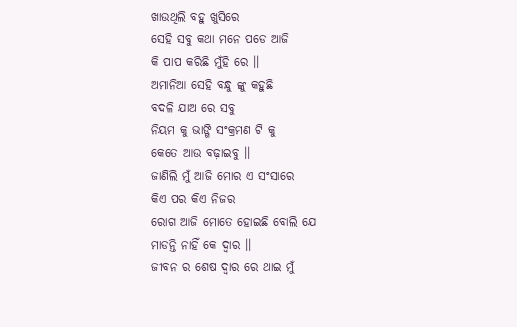ଖାଉଥିଲି ବହୁ ଖୁସିରେ
ସେହି ସବୁ କଥା ମନେ ପଡେ ଆଜି
କି ପାପ କରିଛି ମୁଁହି ରେ ।।
ଅମାନିଆ ସେହି ବନ୍ଧୁ ଙ୍କୁ କହୁଛି
ବଦଳି ଯାଅ ରେ ସବୁ
ନିୟମ କୁ ଭାଙ୍ଗି ସଂକ୍ରମଣ ଟି କୁ
କେତେ ଆଉ ବଢ଼ାଇବୁ ।।
ଜାଣିଲି ମୁଁ ଆଜି ମୋର ଏ ସଂସାରେ
କିଏ ପର କିଏ ନିଜର
ରୋଗ ଆଜି ମୋତେ ହୋଇଛି ବୋଲି ଯେ
ମାଡନ୍ତି ନାହିଁ କେ ଦ୍ଵାର ।।
ଜୀବନ ର ଶେଷ ଦ୍ଵାର ରେ ଥାଇ ମୁଁ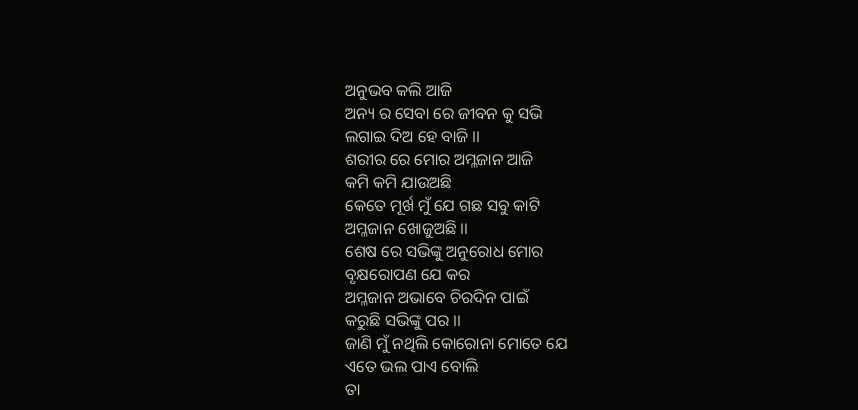ଅନୁଭବ କଲି ଆଜି
ଅନ୍ୟ ର ସେବା ରେ ଜୀବନ କୁ ସଭି
ଲଗାଇ ଦିଅ ହେ ବାଜି ।।
ଶରୀର ରେ ମୋର ଅମ୍ଳଜାନ ଆଜି
କମି କମି ଯାଉଅଛି
କେତେ ମୂର୍ଖ ମୁଁ ଯେ ଗଛ ସବୁ କାଟି
ଅମ୍ଳଜାନ ଖୋଜୁଅଛି ।।
ଶେଷ ରେ ସଭିଙ୍କୁ ଅନୁରୋଧ ମୋର
ବୃକ୍ଷରୋପଣ ଯେ କର
ଅମ୍ଳଜାନ ଅଭାବେ ଚିରଦିନ ପାଇଁ
କରୁଛି ସଭିଙ୍କୁ ପର ।।
ଜାଣି ମୁଁ ନଥିଲି କୋରୋନା ମୋତେ ଯେ
ଏତେ ଭଲ ପାଏ ବୋଲି
ତା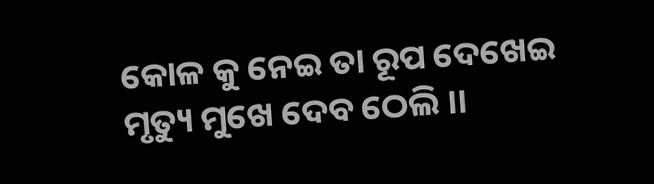କୋଳ କୁ ନେଇ ତା ରୂପ ଦେଖେଇ
ମୃତ୍ୟୁ ମୁଖେ ଦେବ ଠେଲି ।।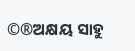©®ଅକ୍ଷୟ ସାହୁ